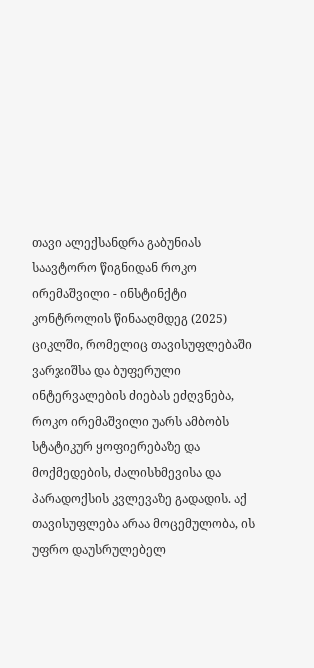თავი ალექსანდრა გაბუნიას საავტორო წიგნიდან როკო ირემაშვილი - ინსტინქტი კონტროლის წინააღმდეგ (2025)
ციკლში, რომელიც თავისუფლებაში ვარჯიშსა და ბუფერული ინტერვალების ძიებას ეძღვნება, როკო ირემაშვილი უარს ამბობს სტატიკურ ყოფიერებაზე და მოქმედების, ძალისხმევისა და პარადოქსის კვლევაზე გადადის. აქ თავისუფლება არაა მოცემულობა, ის უფრო დაუსრულებელ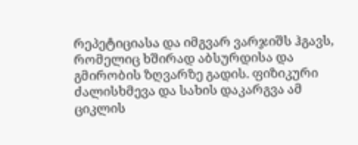რეპეტიციასა და იმგვარ ვარჯიშს ჰგავს, რომელიც ხშირად აბსურდისა და გმირობის ზღვარზე გადის. ფიზიკური ძალისხმევა და სახის დაკარგვა ამ ციკლის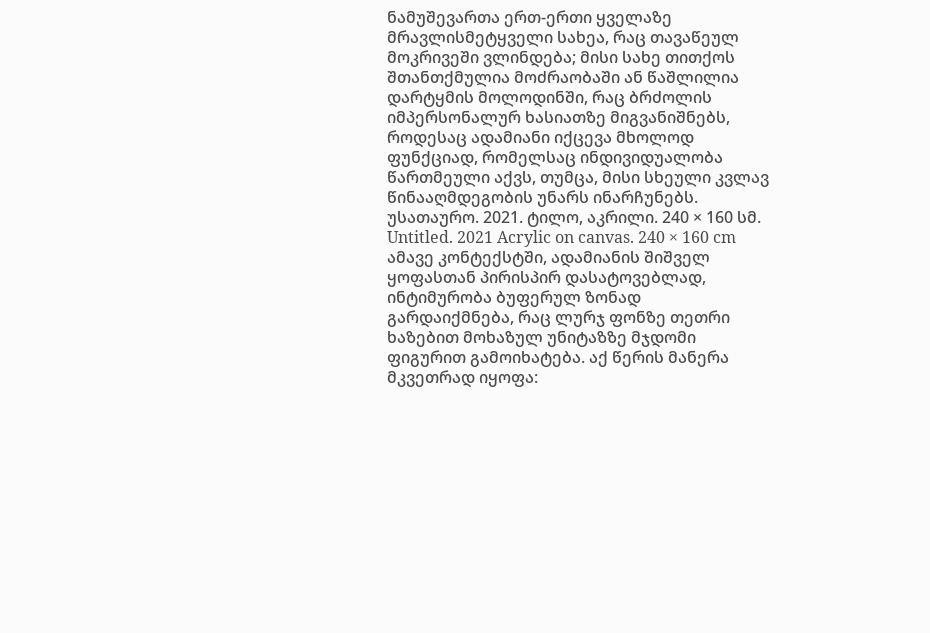ნამუშევართა ერთ-ერთი ყველაზე მრავლისმეტყველი სახეა, რაც თავაწეულ მოკრივეში ვლინდება; მისი სახე თითქოს შთანთქმულია მოძრაობაში ან წაშლილია დარტყმის მოლოდინში, რაც ბრძოლის იმპერსონალურ ხასიათზე მიგვანიშნებს, როდესაც ადამიანი იქცევა მხოლოდ ფუნქციად, რომელსაც ინდივიდუალობა წართმეული აქვს, თუმცა, მისი სხეული კვლავ წინააღმდეგობის უნარს ინარჩუნებს.
უსათაურო. 2021. ტილო, აკრილი. 240 × 160 სმ. Untitled. 2021 Acrylic on canvas. 240 × 160 cm
ამავე კონტექსტში, ადამიანის შიშველ ყოფასთან პირისპირ დასატოვებლად, ინტიმურობა ბუფერულ ზონად გარდაიქმნება, რაც ლურჯ ფონზე თეთრი ხაზებით მოხაზულ უნიტაზზე მჯდომი ფიგურით გამოიხატება. აქ წერის მანერა მკვეთრად იყოფა: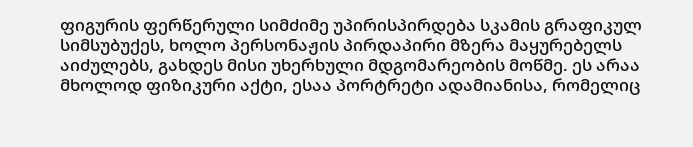ფიგურის ფერწერული სიმძიმე უპირისპირდება სკამის გრაფიკულ სიმსუბუქეს, ხოლო პერსონაჟის პირდაპირი მზერა მაყურებელს აიძულებს, გახდეს მისი უხერხული მდგომარეობის მოწმე. ეს არაა მხოლოდ ფიზიკური აქტი, ესაა პორტრეტი ადამიანისა, რომელიც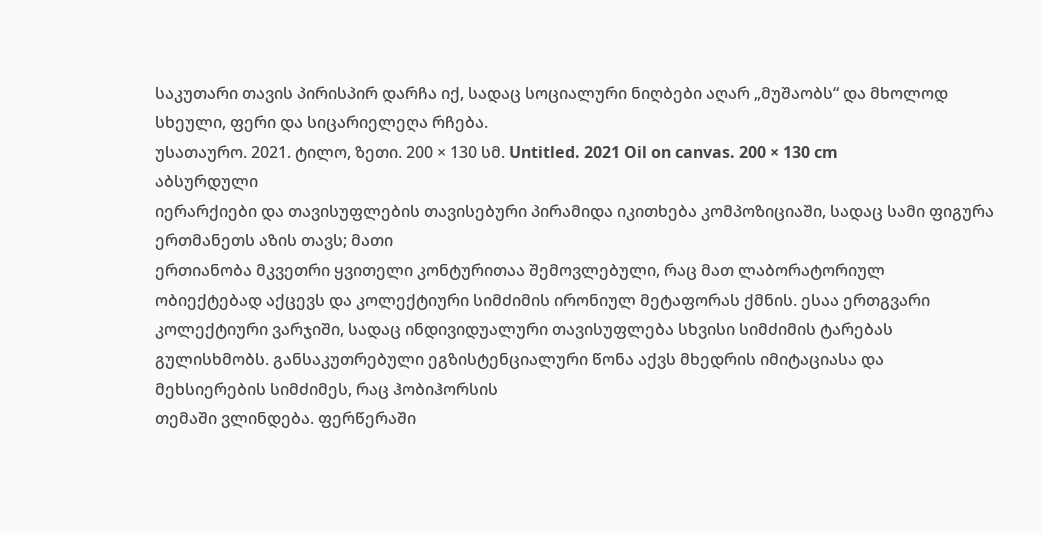საკუთარი თავის პირისპირ დარჩა იქ, სადაც სოციალური ნიღბები აღარ „მუშაობს“ და მხოლოდ სხეული, ფერი და სიცარიელეღა რჩება.
უსათაურო. 2021. ტილო, ზეთი. 200 × 130 სმ. Untitled. 2021 Oil on canvas. 200 × 130 cm
აბსურდული
იერარქიები და თავისუფლების თავისებური პირამიდა იკითხება კომპოზიციაში, სადაც სამი ფიგურა ერთმანეთს აზის თავს; მათი
ერთიანობა მკვეთრი ყვითელი კონტურითაა შემოვლებული, რაც მათ ლაბორატორიულ
ობიექტებად აქცევს და კოლექტიური სიმძიმის ირონიულ მეტაფორას ქმნის. ესაა ერთგვარი
კოლექტიური ვარჯიში, სადაც ინდივიდუალური თავისუფლება სხვისი სიმძიმის ტარებას
გულისხმობს. განსაკუთრებული ეგზისტენციალური წონა აქვს მხედრის იმიტაციასა და
მეხსიერების სიმძიმეს, რაც ჰობიჰორსის
თემაში ვლინდება. ფერწერაში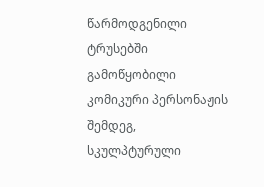წარმოდგენილი ტრუსებში
გამოწყობილი კომიკური პერსონაჟის შემდეგ, სკულპტურული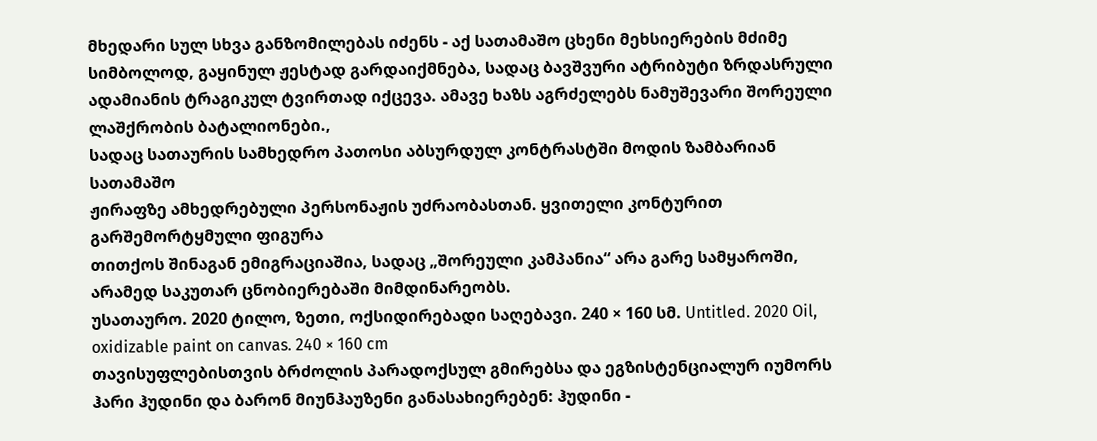მხედარი სულ სხვა განზომილებას იძენს - აქ სათამაშო ცხენი მეხსიერების მძიმე
სიმბოლოდ, გაყინულ ჟესტად გარდაიქმნება, სადაც ბავშვური ატრიბუტი ზრდასრული
ადამიანის ტრაგიკულ ტვირთად იქცევა. ამავე ხაზს აგრძელებს ნამუშევარი შორეული
ლაშქრობის ბატალიონები.,
სადაც სათაურის სამხედრო პათოსი აბსურდულ კონტრასტში მოდის ზამბარიან სათამაშო
ჟირაფზე ამხედრებული პერსონაჟის უძრაობასთან. ყვითელი კონტურით გარშემორტყმული ფიგურა
თითქოს შინაგან ემიგრაციაშია, სადაც „შორეული კამპანია“ არა გარე სამყაროში,
არამედ საკუთარ ცნობიერებაში მიმდინარეობს.
უსათაურო. 2020 ტილო, ზეთი, ოქსიდირებადი საღებავი. 240 × 160 სმ. Untitled. 2020 Oil, oxidizable paint on canvas. 240 × 160 cm
თავისუფლებისთვის ბრძოლის პარადოქსულ გმირებსა და ეგზისტენციალურ იუმორს ჰარი ჰუდინი და ბარონ მიუნჰაუზენი განასახიერებენ: ჰუდინი -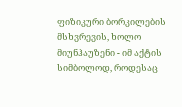ფიზიკური ბორკილების მსხვრევის, ხოლო მიუნჰაუზენი - იმ აქტის სიმბოლოდ, როდესაც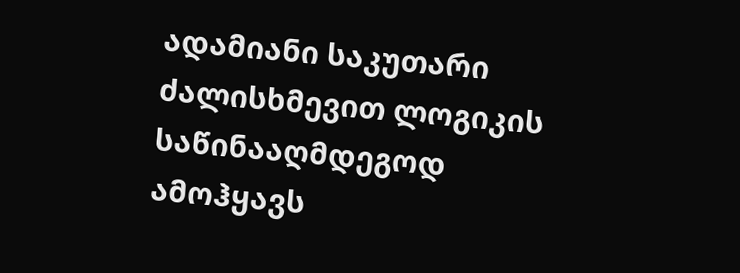ადამიანი საკუთარი ძალისხმევით ლოგიკის საწინააღმდეგოდ ამოჰყავს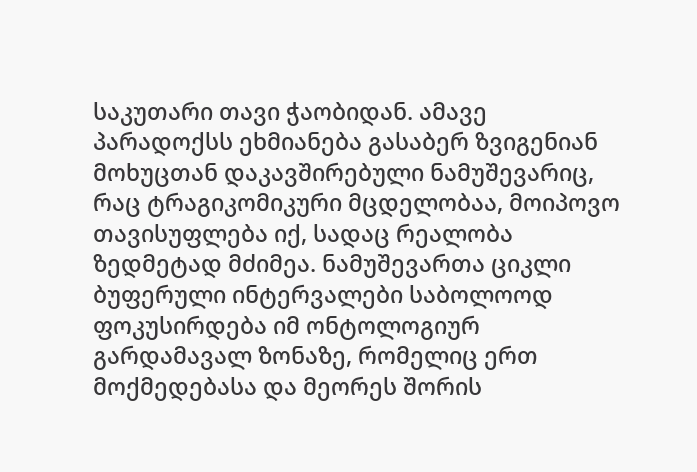საკუთარი თავი ჭაობიდან. ამავე პარადოქსს ეხმიანება გასაბერ ზვიგენიან მოხუცთან დაკავშირებული ნამუშევარიც, რაც ტრაგიკომიკური მცდელობაა, მოიპოვო თავისუფლება იქ, სადაც რეალობა ზედმეტად მძიმეა. ნამუშევართა ციკლი ბუფერული ინტერვალები საბოლოოდ ფოკუსირდება იმ ონტოლოგიურ გარდამავალ ზონაზე, რომელიც ერთ მოქმედებასა და მეორეს შორის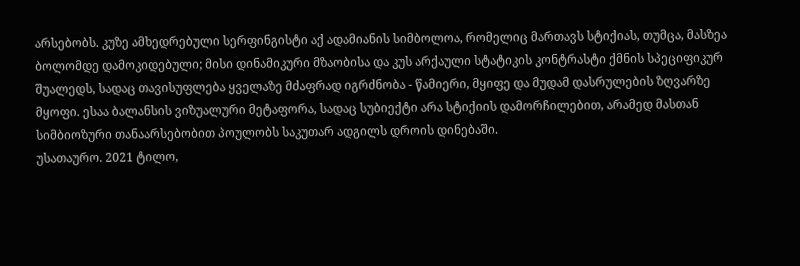არსებობს. კუზე ამხედრებული სერფინგისტი აქ ადამიანის სიმბოლოა, რომელიც მართავს სტიქიას, თუმცა, მასზეა ბოლომდე დამოკიდებული; მისი დინამიკური მზაობისა და კუს არქაული სტატიკის კონტრასტი ქმნის სპეციფიკურ შუალედს, სადაც თავისუფლება ყველაზე მძაფრად იგრძნობა - წამიერი, მყიფე და მუდამ დასრულების ზღვარზე მყოფი. ესაა ბალანსის ვიზუალური მეტაფორა, სადაც სუბიექტი არა სტიქიის დამორჩილებით, არამედ მასთან სიმბიოზური თანაარსებობით პოულობს საკუთარ ადგილს დროის დინებაში.
უსათაურო. 2021 ტილო,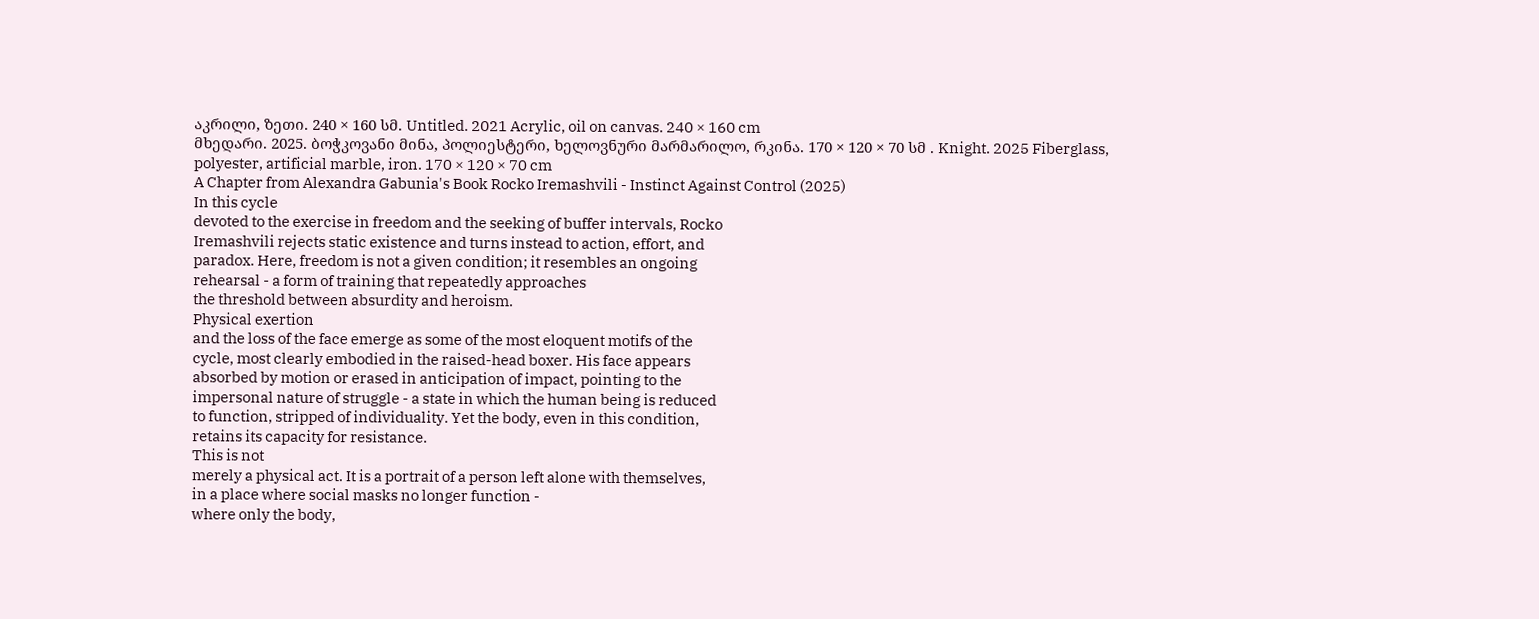აკრილი, ზეთი. 240 × 160 სმ. Untitled. 2021 Acrylic, oil on canvas. 240 × 160 cm
მხედარი. 2025. ბოჭკოვანი მინა, პოლიესტერი, ხელოვნური მარმარილო, რკინა. 170 × 120 × 70 სმ . Knight. 2025 Fiberglass, polyester, artificial marble, iron. 170 × 120 × 70 cm
A Chapter from Alexandra Gabunia's Book Rocko Iremashvili - Instinct Against Control (2025)
In this cycle
devoted to the exercise in freedom and the seeking of buffer intervals, Rocko
Iremashvili rejects static existence and turns instead to action, effort, and
paradox. Here, freedom is not a given condition; it resembles an ongoing
rehearsal - a form of training that repeatedly approaches
the threshold between absurdity and heroism.
Physical exertion
and the loss of the face emerge as some of the most eloquent motifs of the
cycle, most clearly embodied in the raised-head boxer. His face appears
absorbed by motion or erased in anticipation of impact, pointing to the
impersonal nature of struggle - a state in which the human being is reduced
to function, stripped of individuality. Yet the body, even in this condition,
retains its capacity for resistance.
This is not
merely a physical act. It is a portrait of a person left alone with themselves,
in a place where social masks no longer function -
where only the body,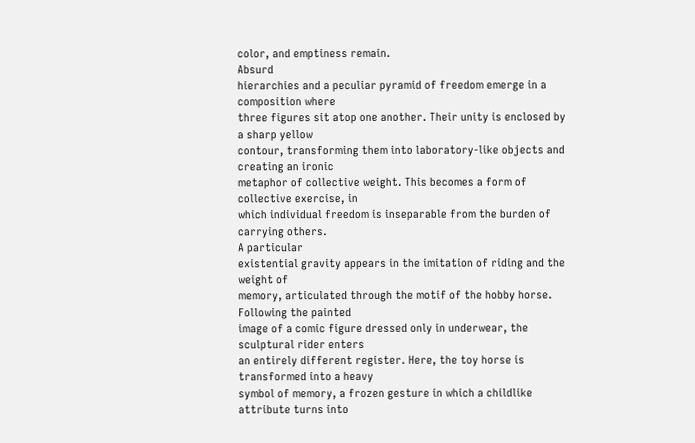color, and emptiness remain.
Absurd
hierarchies and a peculiar pyramid of freedom emerge in a composition where
three figures sit atop one another. Their unity is enclosed by a sharp yellow
contour, transforming them into laboratory-like objects and creating an ironic
metaphor of collective weight. This becomes a form of collective exercise, in
which individual freedom is inseparable from the burden of carrying others.
A particular
existential gravity appears in the imitation of riding and the weight of
memory, articulated through the motif of the hobby horse. Following the painted
image of a comic figure dressed only in underwear, the sculptural rider enters
an entirely different register. Here, the toy horse is transformed into a heavy
symbol of memory, a frozen gesture in which a childlike attribute turns into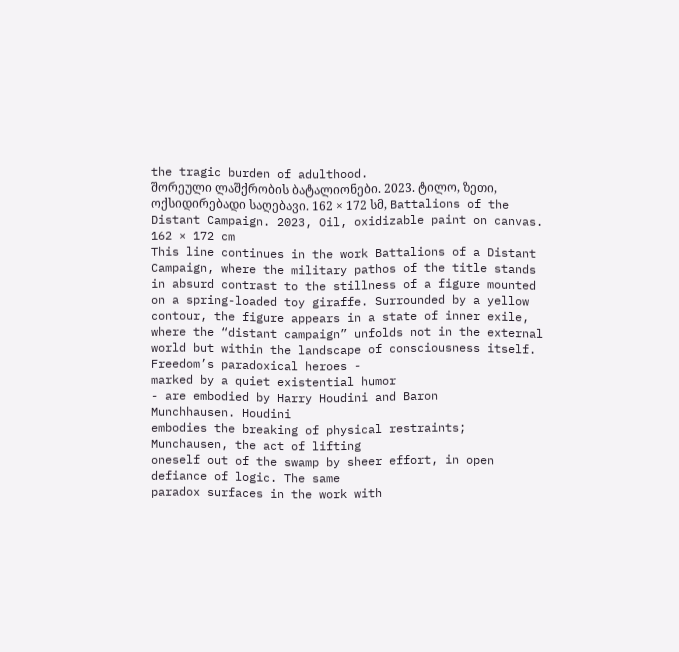the tragic burden of adulthood.
შორეული ლაშქრობის ბატალიონები. 2023. ტილო, ზეთი, ოქსიდირებადი საღებავი. 162 × 172 სმ, Battalions of the Distant Campaign. 2023, Oil, oxidizable paint on canvas. 162 × 172 cm
This line continues in the work Battalions of a Distant Campaign, where the military pathos of the title stands in absurd contrast to the stillness of a figure mounted on a spring-loaded toy giraffe. Surrounded by a yellow contour, the figure appears in a state of inner exile, where the “distant campaign” unfolds not in the external world but within the landscape of consciousness itself.
Freedom’s paradoxical heroes -
marked by a quiet existential humor
- are embodied by Harry Houdini and Baron
Munchhausen. Houdini
embodies the breaking of physical restraints; Munchausen, the act of lifting
oneself out of the swamp by sheer effort, in open defiance of logic. The same
paradox surfaces in the work with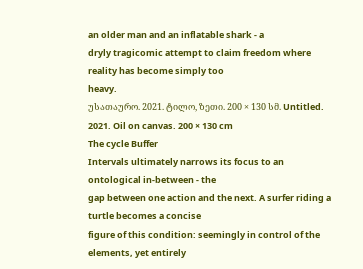an older man and an inflatable shark - a
dryly tragicomic attempt to claim freedom where reality has become simply too
heavy.
უსათაურო. 2021. ტილო, ზეთი. 200 × 130 სმ. Untitled. 2021. Oil on canvas. 200 × 130 cm
The cycle Buffer
Intervals ultimately narrows its focus to an ontological in-between - the
gap between one action and the next. A surfer riding a turtle becomes a concise
figure of this condition: seemingly in control of the elements, yet entirely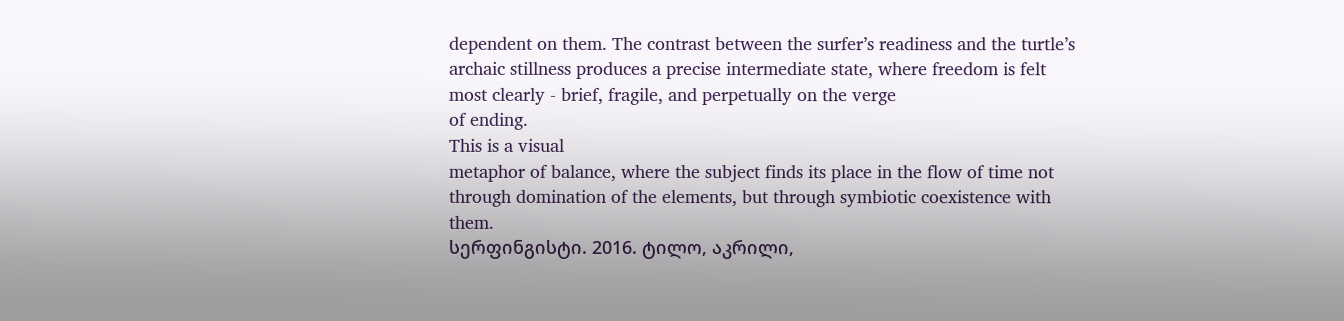dependent on them. The contrast between the surfer’s readiness and the turtle’s
archaic stillness produces a precise intermediate state, where freedom is felt
most clearly - brief, fragile, and perpetually on the verge
of ending.
This is a visual
metaphor of balance, where the subject finds its place in the flow of time not
through domination of the elements, but through symbiotic coexistence with
them.
სერფინგისტი. 2016. ტილო, აკრილი,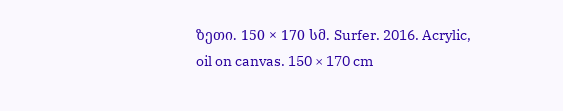ზეთი. 150 × 170 სმ. Surfer. 2016. Acrylic, oil on canvas. 150 × 170 cm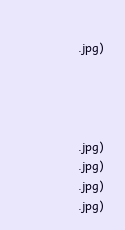.jpg)




.jpg)
.jpg)
.jpg)
.jpg)